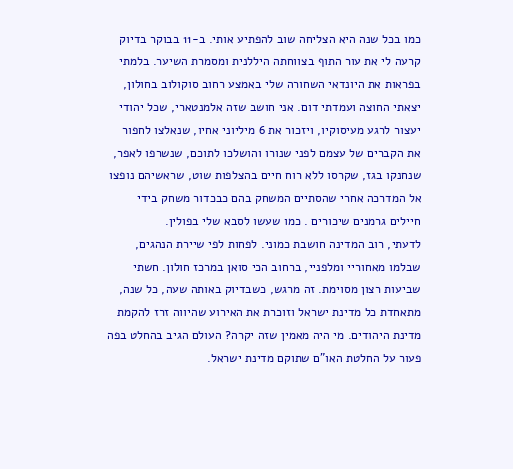כמו בכל שנה היא הצליחה שוב להפתיע אותי. ב-11 בבוקר בדיוק קרעה לי את עור התוף בצווחתה היללנית ומסמרת השיער. בלמתי בפראות את היונדאי השחורה שלי באמצע רחוב סוקולוב בחולון, יצאתי החוצה ועמדתי דום. אני חושב שזה אלמנטארי, שכל יהודי יעצור לרגע מעיסוקיו, ויזכור את 6 מיליוני אחיו, שנאלצו לחפור את הקברים של עצמם לפני שנורו והושלכו לתוכם, שנשרפו לאפר, שנחנקו בגז, שקרסו ללא רוח חיים בהצלפות שוט, שראשיהם נופצו אל המדרכה אחרי שהסתיים המשחק בהם כבכדור משחק בידי חיילים גרמנים שיכורים . כמו שעשו לסבא שלי בפולין.
לדעתי, רוב המדינה חושבת כמוני. לפחות לפי שיירת הנהגים, שבלמו מאחוריי ומלפניי, ברחוב הכי סואן במרכז חולון. חשתי שביעות רצון מסוימת. זה מרגש, כשבדיוק באותה שעה, כל שנה, מתאחדת כל מדינת ישראל וזוכרת את האירוע שהיווה זרז להקמת מדינת היהודים. מי היה מאמין שזה יקרה? העולם הגיב בהחלט בפה פעור על החלטת האו"ם שתוקם מדינת ישראל.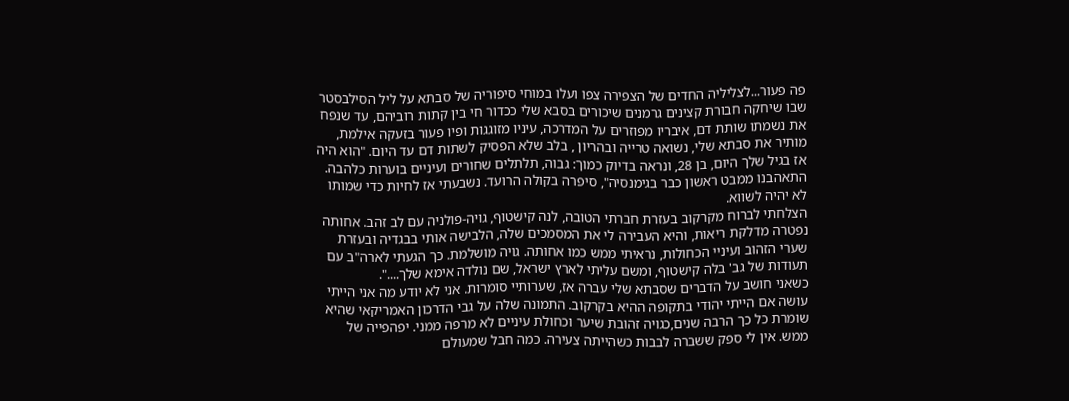פה פעור...לצליליה החדים של הצפירה צפו ועלו במוחי סיפוריה של סבתא על ליל הסילבסטר שבו שיחקה חבורת קצינים גרמנים שיכורים בסבא שלי ככדור חי בין קתות רוביהם, עד שנפח את נשמתו שותת דם, איבריו מפוזרים על המדרכה, עיניו מזוגגות ופיו פעור בזעקה אילמת, מותיר את סבתא שלי, נשואה טרייה ובהריון , בלב שלא הפסיק לשתות דם עד היום. "הוא היה אז בגיל שלך היום, בן 28, ונראה בדיוק כמוך: גבוה, תלתלים שחורים ועיניים בוערות כלהבה. התאהבנו ממבט ראשון כבר בגימנסיה", סיפרה בקולה הרועד. נשבעתי אז לחיות כדי שמותו לא יהיה לשווא.
הצלחתי לברוח מקרקוב בעזרת חברתי הטובה, לנה קישטוף, גויה-פולניה עם לב זהב. אחותה נפטרה מדלקת ריאות, והיא העבירה לי את המסמכים שלה, הלבישה אותי בבגדיה ובעזרת שערי הזהוב ועיניי הכחולות, נראיתי ממש כמו אחותה. גויה מושלמת. כך הגעתי לארה"ב עם תעודות של גב' בלה קישטוף, ומשם עליתי לארץ ישראל, שם נולדה אימא שלך....".
כשאני חושב על הדברים שסבתא שלי עברה אז, שערותיי סומרות. אני לא יודע מה אני הייתי עושה אם הייתי יהודי בתקופה ההיא בקרקוב. התמונה שלה על גבי הדרכון האמריקאי שהיא שומרת כל כך הרבה שנים,כגויה זהובת שיער וכחולת עיניים לא מרפה ממני. יפהפייה של ממש. אין לי ספק ששברה לבבות כשהייתה צעירה. כמה חבל שמעולם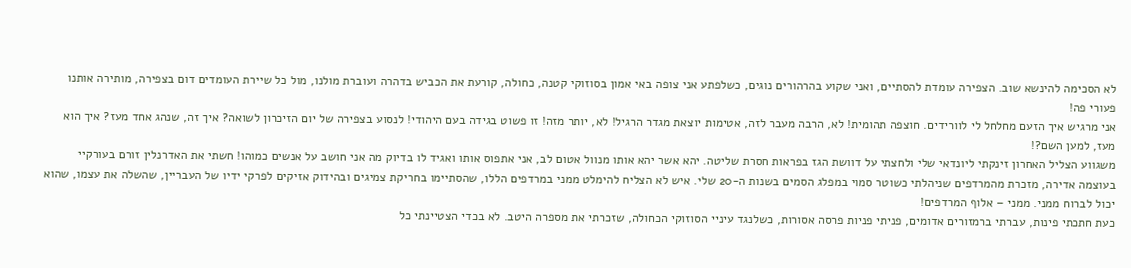לא הסכימה להינשא שוב. הצפירה עומדת להסתיים, ואני שקוע בהרהורים נוגים, כשלפתע אני צופה באי אמון בסוזוקי קטנה, כחולה, קורעת את הכביש בדהרה ועוברת מולנו, מול כל שיירת העומדים דום בצפירה, מותירה אותנו פעורי פה!
אני מרגיש איך הזעם מחלחל לי לוורידים. חוצפה תהומית! לא, הרבה מעבר לזה, אטימות יוצאת מגדר הרגיל! לא, יותר מזה! זו פשוט בגידה בעם היהודי! לנסוע בצפירה של יום הזיכרון לשואה? איך זה, שנהג אחד מעז? איך הוא מעז, למען השם?!
משגווע הצליל האחרון זינקתי ליונדאי שלי ולחצתי על דוושת הגז בפראות חסרת שליטה. יהא אשר יהא אותו מנוול אטום לב, אני אתפוס אותו ואגיד לו בדיוק מה אני חושב על אנשים כמוהו! חשתי את האדרנלין זורם בעורקיי בעוצמה אדירה, מזכרת מהמרדפים שניהלתי כשוטר סמוי במפלג הסמים בשנות ה-20 שלי. איש לא הצליח להימלט ממני במרדפים הללו, שהסתיימו בחריקת צמיגים ובהידוק אזיקים לפרקי ידיו של העבריין, שהשלה את עצמו, שהוא יכול לברוח ממני. ממני – אלוף המרדפים!
כעת חתכתי פינות, עברתי ברמזורים אדומים, פניתי פניות פרסה אסורות, כשלנגד עיניי הסוזוקי הכחולה, שזכרתי את מספרה היטב. לא בכדי הצטיינתי כל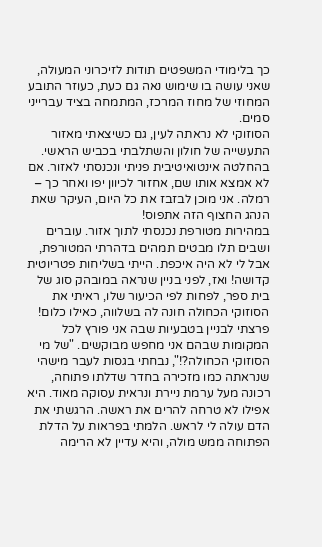כך בלימודי המשפטים תודות לזיכרוני המעולה, שאני עושה בו שימוש נאה גם כעת, כעוזר התובע המחוזי של מחוז המרכז, המתמחה בציד עברייני סמים.
הסוזוקי לא נראתה לעין, גם כשיצאתי מאזור התעשייה של חולון והשתלבתי בכביש הראשי. בהחלטה אינטואיטיבית פניתי ונכנסתי לאזור. אם לא אמצא אותו שם, אחזור לכיוון יפו ואחר כך – רמלה. אני מוכן לבזבז את כל היום, העיקר שאת הנהג החצוף הזה אתפוס!
במהירות מטורפת נכנסתי לתוך אזור. עוברים ושבים תלו מבטים תמהים בדהרתי המטורפת, אבל לי לא היה איכפת. הייתי בשליחות פטריוטית קדושה! ואז, לפני בניין שנראה במובהק סוג של בית ספר, לפחות לפי הכיעור שלו, ראיתי את הסוזוקי הכחולה חונה לה בשלווה, כאילו כלום! פרצתי לבניין בטבעיות שבה אני פורץ לכל המקומות שבהם אני מחפש מבוקשים. "של מי הסוזוקי הכחולה?!", נבחתי בגסות לעבר מישהי שנראתה כמו מזכירה בחדר שדלתו פתוחה, רכונה מעל ערמת ניירת ונראית עסוקה מאוד. היא אפילו לא טרחה להרים את ראשה. הרגשתי את הדם עולה לי לראש. הלמתי בפראות על הדלת הפתוחה ממש מולה, והיא עדיין לא הרימה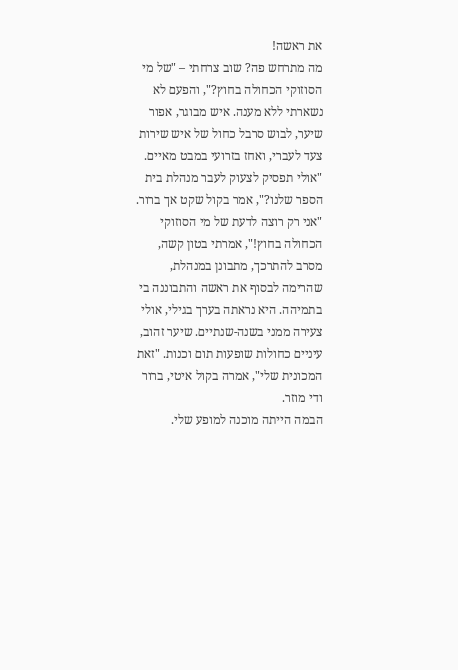את ראשה!
מה מתרחש פה? שוב צרחתי – "של מי הסוזוקי הכחולה בחוץ?", והפעם לא נשארתי ללא מענה. איש מבוגר, אפור שיער, לבוש סרבל כחול של איש שירות צעד לעברי, ואחז בזרועי במבט מאיים. "אולי תפסיק לצעוק לעבר מנהלת בית הספר שלנו?", אמר בקול שקט אך ברור.
"אני רק רוצה לדעת של מי הסוזוקי הכחולה בחוץ!", אמרתי בטון קשה, מסרב להתרכך, מתבונן במנהלת, שהרימה לבסוף את ראשה והתבוננה בי בתמיהה. היא נראתה בערך בגילי, אולי צעירה ממני בשנה-שנתיים. שיער זהוב, עיניים כחולות שופעות תום וכנות. "זאת המכונית שלי", אמרה בקול איטי, ברור ודי מוזר.
הבמה הייתה מוכנה למופע שלי.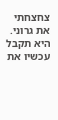צחצחתי את גרוני. היא תקבל עכשיו את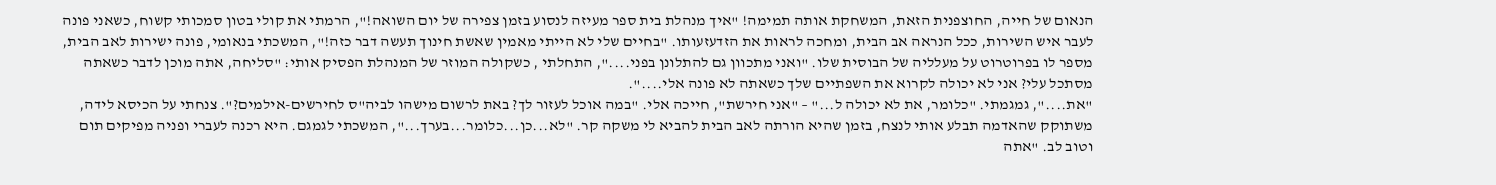הנאום של חייה, החוצפנית הזאת, המשחקת אותה תמימה! "איך מנהלת בית ספר מעיזה לנסוע בזמן צפירה של יום השואה!", הרמתי את קולי בטון סמכותי קשוח, כשאני פונה לעבר איש השירות, ככל הנראה אב הבית, ומחכה לראות את הזדעזעותו. "בחיים שלי לא הייתי מאמין שאשת חינוך תעשה דבר כזה!", המשכתי בנאומי, פונה ישירות לאב הבית, מספר לו בפרוטרוט על מעלליה של הבוסית שלו. "ואני מתכוון גם להתלונן בפני....", התחלתי , כשקולה המוזר של המנהלת הפסיק אותי: "סליחה, אתה מוכן לדבר כשאתה מסתכל עלי? אני לא יכולה לקרוא את השפתיים שלך כשאתה לא פונה אלי....".
"את....", גמגמתי. "כלומר, את לא יכולה ל..." – "אני חירשת", חייכה אלי. "במה אוכל לעזור לך? באת לרשום מישהו לביה"ס לחירשים-אילמים?". צנחתי על הכיסא לידה, משתוקק שהאדמה תבלע אותי לנצח, בזמן שהיא הורתה לאב הבית להביא לי משקה קר. "לא...כן...כלומר...בערך...", המשכתי לגמגם. היא רכנה לעברי ופניה מפיקים תום וטוב לב. "אתה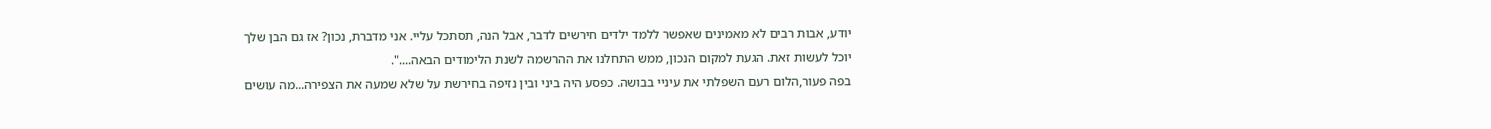יודע, אבות רבים לא מאמינים שאפשר ללמד ילדים חירשים לדבר, אבל הנה, תסתכל עליי. אני מדברת, נכון? אז גם הבן שלך יוכל לעשות זאת. הגעת למקום הנכון, ממש התחלנו את ההרשמה לשנת הלימודים הבאה....".
בפה פעור,הלום רעם השפלתי את עיניי בבושה. כפסע היה ביני ובין נזיפה בחירשת על שלא שמעה את הצפירה...מה עושים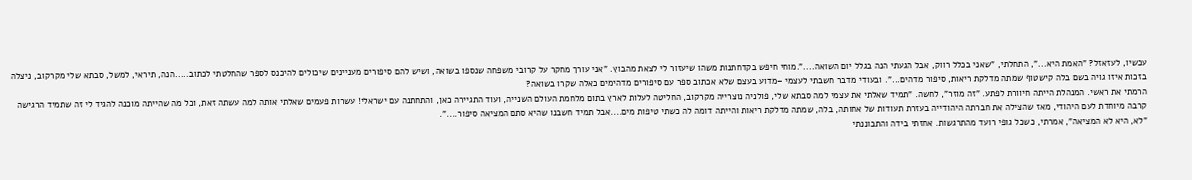עכשיו, לעזאזל? "האמת היא...", התחלתי, "שאני בכלל רווק, אבל הגעתי הנה בגלל יום השואה....".מוחי חיפש בקדחתנות משהו שיעזור לי לצאת מהבוץ. "אני עורך מחקר על קרובי משפחה שנספו בשואה, ושיש להם סיפורים מעניינים שיכולים להיכנס לספר שהחלטתי לכתוב.....הנה, תיראי, למשל, סבתא שלי מקרקוב, ניצלה בזכות איזו גויה בשם בלה קישטוף שמתה מדלקת ריאות, סיפור מדהים...". ובעודי מדבר חשבתי לעצמי –מדוע בעצם שלא אכתוב ספר עם סיפורים מדהימים כאלה שקרו בשואה?
הרמתי את ראשי. המנהלת הייתה חיוורת לפתע. "זה מוזר", לחשה. "תמיד שאלתי את עצמי למה סבתא שלי, פולניה נוצרייה מקרקוב, החליטה לעלות לארץ בתום מלחמת העולם השנייה, ועוד התגיירה כאן, והתחתנה עם ישראלי! עשרות פעמים שאלתי אותה למה עשתה זאת, וכל מה שהייתה מוכנה להגיד לי זה שתמיד הרגישה קרבה מיוחדת לעם היהודי, מאז שהצילה את חברתה היהודייה בעזרת תעודות של אחותה, בלה, שמתה מדלקת ריאות והייתה דומה לה כשתי טיפות מים....אבל תמיד חשבנו שהיא סתם המציאה סיפור....".
"לא, היא לא המציאה", אמרתי, כשכל גופי רועד מהתרגשות. אחזתי בידה והתבוננתי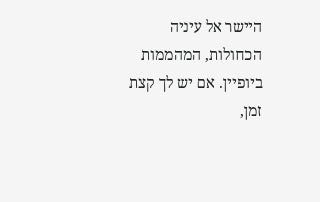היישר אל עיניה הכחולות, המהממות ביופיין. אם יש לך קצת זמן,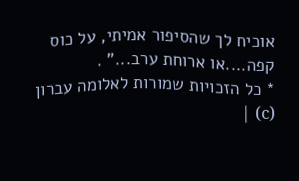אוכיח לך שהסיפור אמיתי, על כוס קפה....או ארוחת ערב..." .
* כל הזכויות שמורות לאלומה עברון (c) |